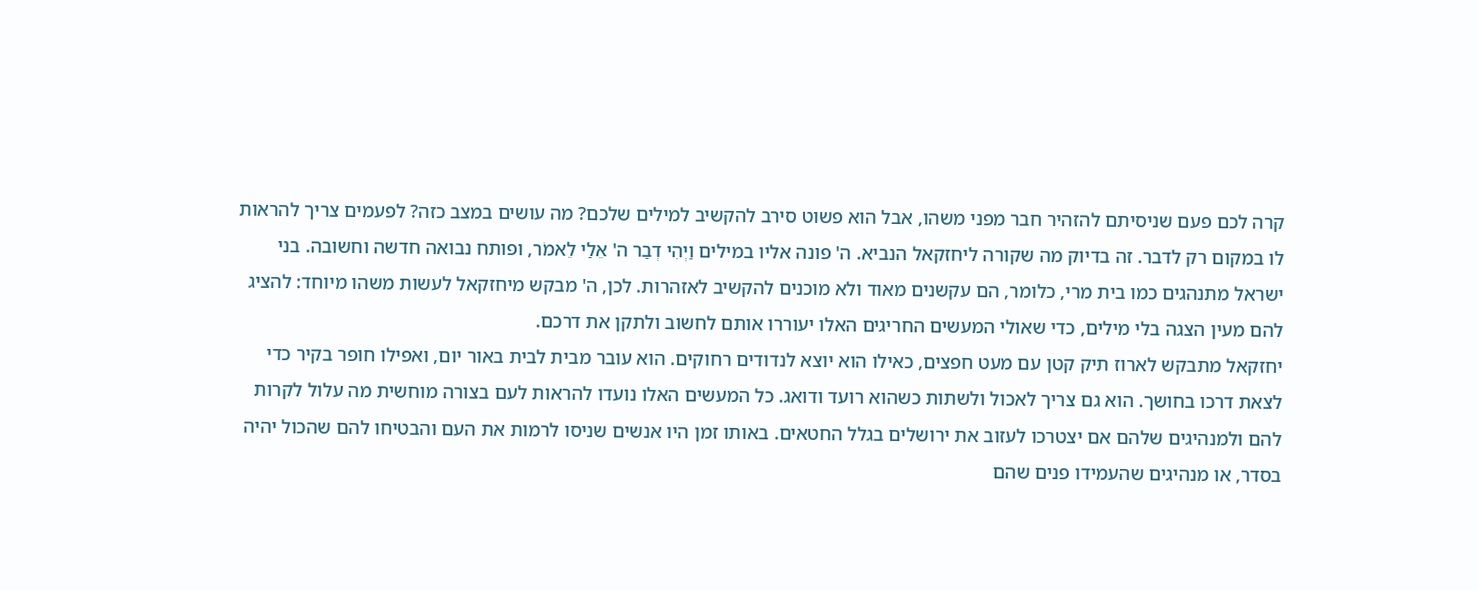קרה לכם פעם שניסיתם להזהיר חבר מפני משהו, אבל הוא פשוט סירב להקשיב למילים שלכם? מה עושים במצב כזה? לפעמים צריך להראות לו במקום רק לדבר. זה בדיוק מה שקורה ליחזקאל הנביא. ה' פונה אליו במילים וַיְהִי דְבַר ה' אֵלַי לֵאמֹר, ופותח נבואה חדשה וחשובה. בני ישראל מתנהגים כמו בית מרי, כלומר, הם עקשנים מאוד ולא מוכנים להקשיב לאזהרות. לכן, ה' מבקש מיחזקאל לעשות משהו מיוחד: להציג להם מעין הצגה בלי מילים, כדי שאולי המעשים החריגים האלו יעוררו אותם לחשוב ולתקן את דרכם.
יחזקאל מתבקש לארוז תיק קטן עם מעט חפצים, כאילו הוא יוצא לנדודים רחוקים. הוא עובר מבית לבית באור יום, ואפילו חופר בקיר כדי לצאת דרכו בחושך. הוא גם צריך לאכול ולשתות כשהוא רועד ודואג. כל המעשים האלו נועדו להראות לעם בצורה מוחשית מה עלול לקרות להם ולמנהיגים שלהם אם יצטרכו לעזוב את ירושלים בגלל החטאים. באותו זמן היו אנשים שניסו לרמות את העם והבטיחו להם שהכול יהיה בסדר, או מנהיגים שהעמידו פנים שהם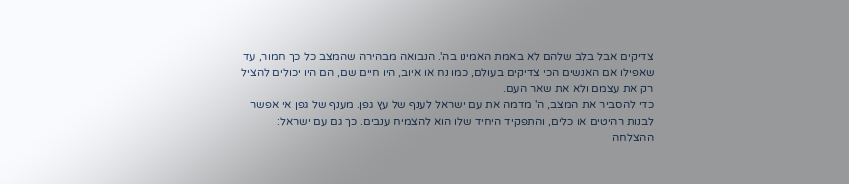צדיקים אבל בלב שלהם לא באמת האמינו בה'. הנבואה מבהירה שהמצב כל כך חמור, עד שאפילו אם האנשים הכי צדיקים בעולם, כמו נח או איוב, היו חיים שם, הם היו יכולים להציל רק את עצמם ולא את שאר העם.
כדי להסביר את המצב, ה' מדמה את עם ישראל לענף של עץ גפן. מענף של גפן אי אפשר לבנות רהיטים או כלים, והתפקיד היחיד שלו הוא להצמיח ענבים. כך גם עם ישראל: ההצלחה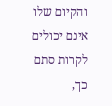והקיום שלו אינם יכולים לקרות סתם כך,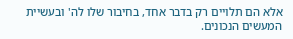אלא הם תלויים רק בדבר אחד, בחיבור שלו לה' ובעשיית המעשים הנכונים.